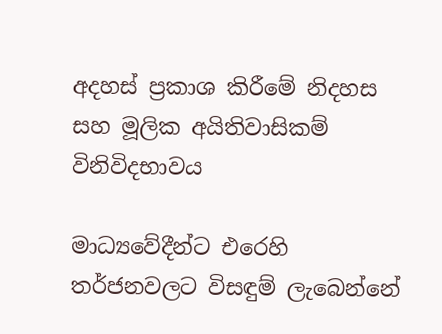අදහස් ප්‍රකාශ කිරීමේ නිදහස සහ මූලික අයිතිවාසිකම් විනිවිදභාවය

මාධ්‍යවේදීන්ට එරෙහි තර්ජනවලට විසඳුම් ලැබෙන්නේ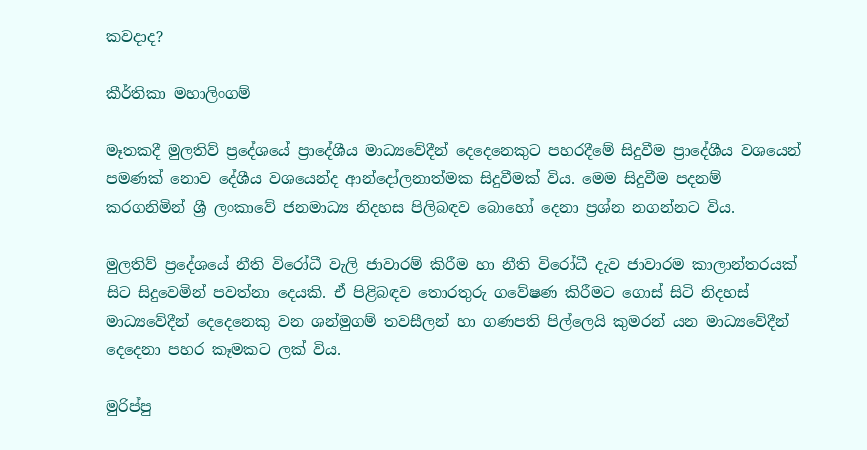කවදාද?

කීර්තිකා මහාලිංගම්

මෑතකදී මුලතිව් ප්‍රදේශයේ ප්‍රාදේශීය මාධ්‍යවේදීන් දෙදෙනෙකුට පහරදීමේ සිදුවීම ප්‍රාදේශීය වශයෙන් පමණක් නොව දේශීය වශයෙන්ද ආන්දෝලනාත්මක සිදුවීමක් විය. මෙම සිදුවීම පදනම් කරගනිමින් ශ්‍රී ලංකාවේ ජනමාධ්‍ය නිදහස පිලිබඳව බොහෝ දෙනා ප්‍රශ්න නගන්නට විය.

මුලතිව් ප්‍රදේශයේ නීති විරෝධී වැලි ජාවාරම් කිරීම හා නීති විරෝධී දැව ජාවාරම කාලාන්තරයක් සිට සිදුවෙමින් පවත්නා දෙයකි. ඒ පිළිබඳව තොරතුරු ගවේෂණ කිරීමට ගොස් සිටි නිදහස් මාධ්‍යවේදීන් දෙදෙනෙකු වන ශන්මුගම් තවසීලන් හා ගණපති පිල්ලෙයි කුමරන් යන මාධ්‍යවේදීන් දෙදෙනා පහර කෑමකට ලක් විය.

මුරිප්පු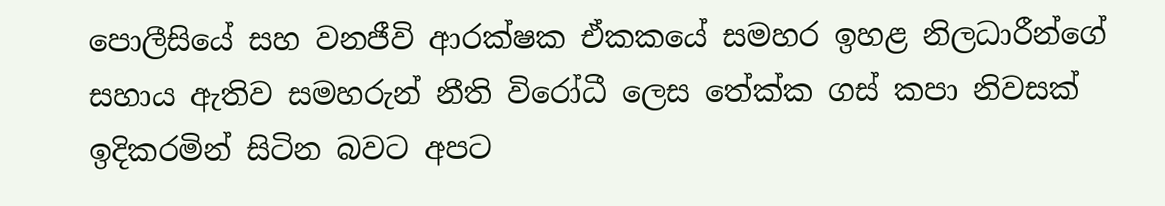පොලීසියේ සහ වනජීවි ආරක්ෂක ඒකකයේ සමහර ඉහළ නිලධාරීන්ගේ සහාය ඇතිව සමහරුන් නීති විරෝධී ලෙස තේක්ක ගස් කපා නිවසක් ඉදිකරමින් සිටින බවට අපට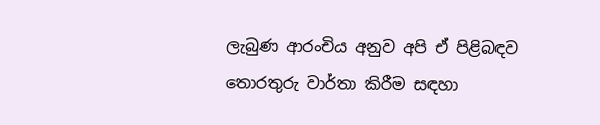ලැබුණ ආරංචිය අනුව අපි ඒ පිළිබඳව තොරතුරු වාර්තා කිරීම සඳහා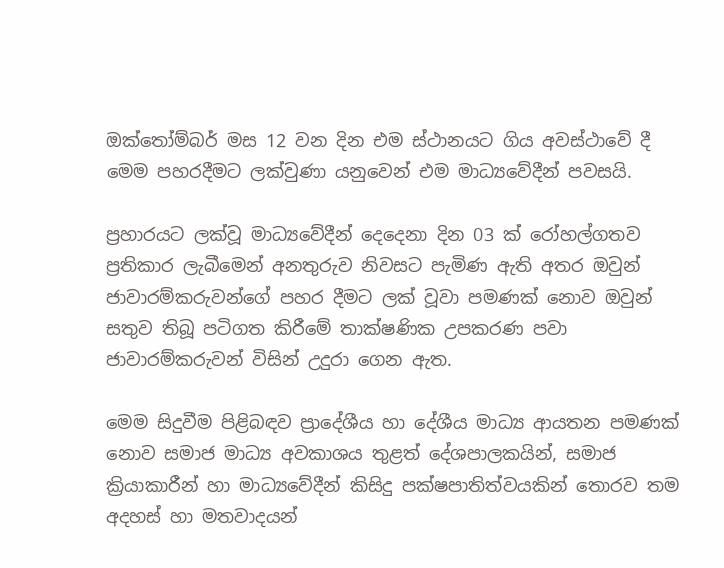ඔක්තෝම්බර් මස 12 වන දින එම ස්ථානයට ගිය අවස්ථාවේ දී මෙම පහරදීමට ලක්වුණා යනුවෙන් එම මාධ්‍යවේදීන් පවසයි.

ප්‍රහාරයට ලක්වූ මාධ්‍යවේදීන් දෙදෙනා දින 03 ක් රෝහල්ගතව ප්‍රතිකාර ලැබීමෙන් අනතුරුව නිවසට පැමිණ ඇති අතර ඔවුන් ජාවාරම්කරුවන්ගේ පහර දීමට ලක් වූවා පමණක් නොව ඔවුන් සතුව තිබූ පටිගත කිරීමේ තාක්ෂණික උපකරණ පවා ජාවාරම්කරුවන් විසින් උදුරා ගෙන ඇත.

මෙම සිදුවීම පිළිබඳව ප්‍රාදේශීය හා දේශීය මාධ්‍ය ආයතන පමණක් නොව සමාජ මාධ්‍ය අවකාශය තුළත් දේශපාලකයින්, සමාජ ක්‍රියාකාරීන් හා මාධ්‍යවේදීන් කිසිදු පක්ෂපාතිත්වයකින් තොරව තම අදහස් හා මතවාදයන්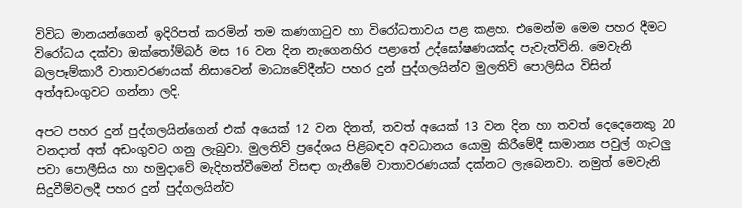විවිධ මානයන්ගෙන් ඉදිරිපත් කරමින් තම කණගාටුව හා විරෝධතාවය පළ කළහ. එමෙන්ම මෙම පහර දීමට විරෝධය දක්වා ඔක්තෝම්බර් මස 16 වන දින නැගෙනහිර පළාතේ උද්ඝෝෂණයක්ද පැවැත්විනි. මෙවැනි බලපෑම්කාරී වාතාවරණයක් නිසාවෙන් මාධ්‍යවේදීන්ට පහර දුන් පුද්ගලයින්ව මුලතිව් පොලිසිය විසින් අත්අඩංගුවට ගන්නා ලදි.

අපට පහර දුන් පුද්ගලයින්ගෙන් එක් අයෙක් 12 වන දිනත්, තවත් අයෙක් 13 වන දින හා තවත් දෙදෙනෙකු 20 වනදාත් අත් අඩංගුවට ගනු ලැබුවා. මුලතිව් ප්‍රදේශය පිළිබඳව අවධානය යොමු කිරීමේදී සාමාන්‍ය පවුල් ගැටලු පවා පොලීසිය හා හමුදාවේ මැදිහත්වීමෙන් විසඳා ගැනීමේ වාතාවරණයක් දක්නට ලැබෙනවා. නමුත් මෙවැනි සිදුවීම්වලදී පහර දුන් පුද්ගලයින්ව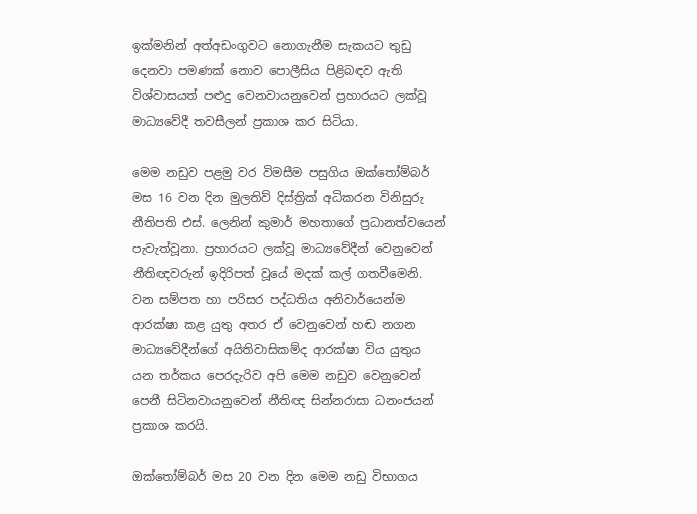ඉක්මනින් අත්අඩංගුවට නොගැනීම සැකයට තුඩු දෙනවා පමණක් නොව පොලීසිය පිළිබඳව ඇති විශ්වාසයත් පළුදු වෙනවායනුවෙන් ප්‍රහාරයට ලක්වූ මාධ්‍යවේදී තවසීලන් ප්‍රකාශ කර සිටියා.

මෙම නඩුව පළමු වර විමසීම පසුගිය ඔක්තෝම්බර් මස 16 වන දින මුලතිව් දිස්ත්‍රික් අධිකරන විනිසුරු නීතිපති එස්. ලෙනින් කුමාර් මහතාගේ ප්‍රධානත්වයෙන් පැවැත්වූනා. ප්‍රහාරයට ලක්වූ මාධ්‍යවේදීන් වෙනුවෙන්  නීතිඥවරුන් ඉදිරිපත් වූයේ මදක් කල් ගතවීමෙනි. වන සම්පත හා පරිසර පද්ධතිය අනිවාර්යෙන්ම ආරක්ෂා කළ යුතු අතර ඒ වෙනුවෙන් හඬ නගන මාධ්‍යවේදීන්ගේ අයිතිවාසිකම්ද ආරක්ෂා විය යුතුය යන තර්කය පෙරදැරිව අපි මෙම නඩුව වෙනුවෙන් පෙනී සිටිනවායනුවෙන් නීතිඥ සින්නරාසා ධනංජයන් ප්‍රකාශ කරයි.

ඔක්තෝම්බර් මස 20 වන දින මෙම නඩු විභාගය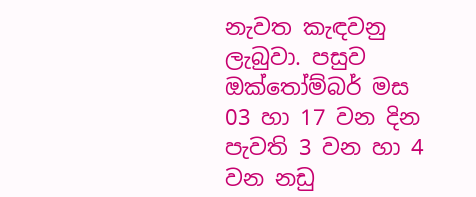නැවත කැඳවනු ලැබුවා. පසුව ඔක්තෝම්බර් මස 03 හා 17 වන දින පැවති 3 වන හා 4 වන නඩු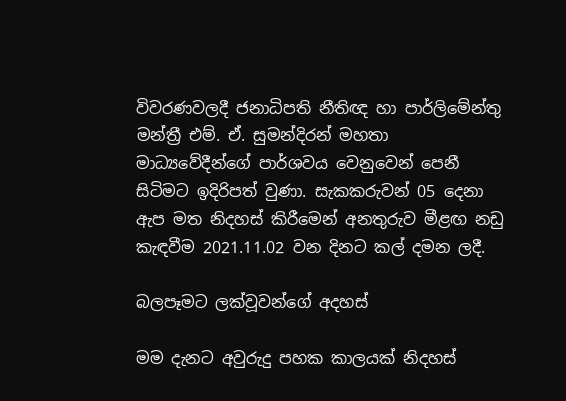විවරණවලදී ජනාධිපති නීතිඥ හා පාර්ලිමේන්තු මන්ත්‍රී එම්. ඒ. සුමන්දිරන් මහතා මාධ්‍යවේදීන්ගේ පාර්ශවය වෙනුවෙන් පෙනී සිටිමට ඉදිරිපත් වුණා. සැකකරුවන් 05 දෙනා ඇප මත නිදහස් කිරීමෙන් අනතුරුව මීළඟ නඩු කැඳවීම 2021.11.02 වන දිනට කල් දමන ලදී.

බලපෑමට ලක්වූවන්ගේ අදහස්

මම දැනට අවුරුදු පහක කාලයක් නිදහස්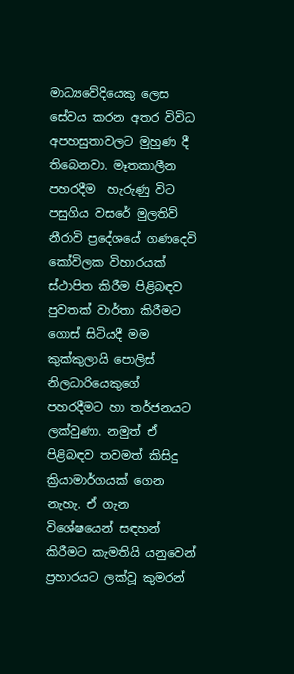මාධ්‍යවේදියෙකු ලෙස සේවය කරන අතර විවිධ අපහසුතාවලට මුහුණ දී තිබෙනවා. මෑතකාලීන පහරදීම  හැරුණු විට පසුගිය වසරේ මුලතිව් නීරාවි ප්‍රදේශයේ ගණදෙවි කෝවිලක විහාරයක් ස්ථාපිත කිරීම පිළිබඳව පුවතක් වාර්තා කිරීමට ගොස් සිටියදී මම කුක්කුලායි පොලිස් නිලධාරියෙකුගේ පහරදීමට හා තර්ජනයට ලක්වුණා. නමුත් ඒ පිළිබඳව තවමත් කිසිදු ක්‍රියාමාර්ගයක් ගෙන නැහැ. ඒ ගැන විශේෂයෙන් සඳහන් කිරීමට කැමතියි යනුවෙන් ප්‍රහාරයට ලක්වූ කුමරන්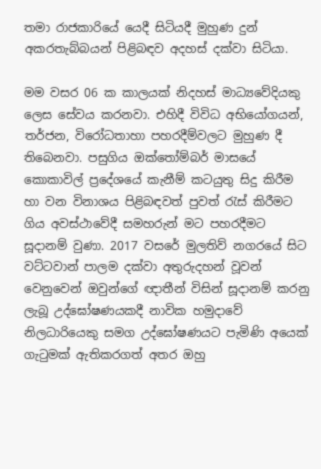තමා රාජකාරියේ යෙදී සිටියදී මුහුණ දුන් අකරතැබ්බයන් පිළිබඳව අදහස් දක්වා සිටියා.

මම වසර 06 ක කාලයක් නිදහස් මාධ්‍යවේදියකු ලෙස සේවය කරනවා. එහිදී විවිධ අභියෝගයන්, තර්ජන, විරෝධතාහා පහරදීම්වලට මුහුණ දී තිබෙනවා. පසුගිය ඔක්තෝම්බර් මාසයේ කොකාවිල් ප්‍රදේශයේ කැනීම් කටයුතු සිදු කිරීම හා වන විනාශය පිළිබඳවත් පුවත් රැස් කිරීමට ගිය අවස්ථාවේදී සමහරුන් මට පහරදීමට සූදානම් වුණා. 2017 වසරේ මුලතිව් නගරයේ සිට වට්ටවාන් පාලම දක්වා අතුරුදහන් වූවන් වෙනුවෙන් ඔවුන්ගේ ඥාතීන් විසින් සූදානම් කරනු ලැබූ උද්ඝෝෂණයකදී නාවික හමුදාවේ නිලධාරියෙකු සමග උද්ඝෝෂණයට පැමිණි අයෙක් ගැටුමක් ඇතිකරගත් අතර ඔහු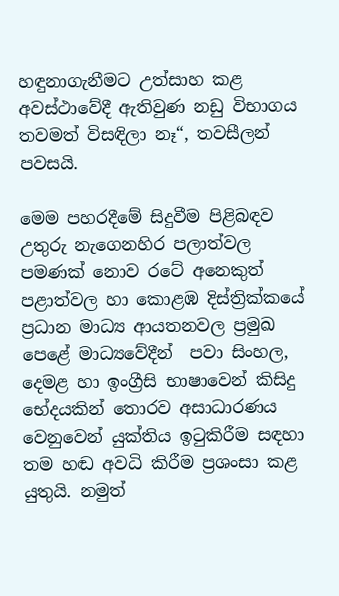හඳුනාගැනීමට උත්සාහ කළ අවස්ථාවේදී ඇතිවුණ නඩු විභාගය තවමත් විසඳිලා නෑ“, තවසීලන් පවසයි.

මෙම පහරදීමේ සිදුවීම පිළිබඳව උතුරු නැගෙනහිර පලාත්වල පමණක් නොව රටේ අනෙකුත් පළාත්වල හා කොළඹ දිස්ත්‍රික්කයේ ප්‍රධාන මාධ්‍ය ආයතනවල ප්‍රමුඛ පෙළේ මාධ්‍යවේදීන්  පවා සිංහල, දෙමළ හා ඉංග්‍රීසි භාෂාවෙන් කිසිදු භේදයකින් තොරව අසාධාරණය වෙනුවෙන් යුක්තිය ඉටුකිරීම සඳහා තම හඬ අවධි කිරීම ප්‍රශංසා කළ යුතුයි. නමුත්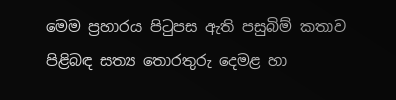මෙම ප්‍රහාරය පිටුපස ඇති පසුබිම් කතාව පිළිබඳ සත්‍ය තොරතුරු දෙමළ හා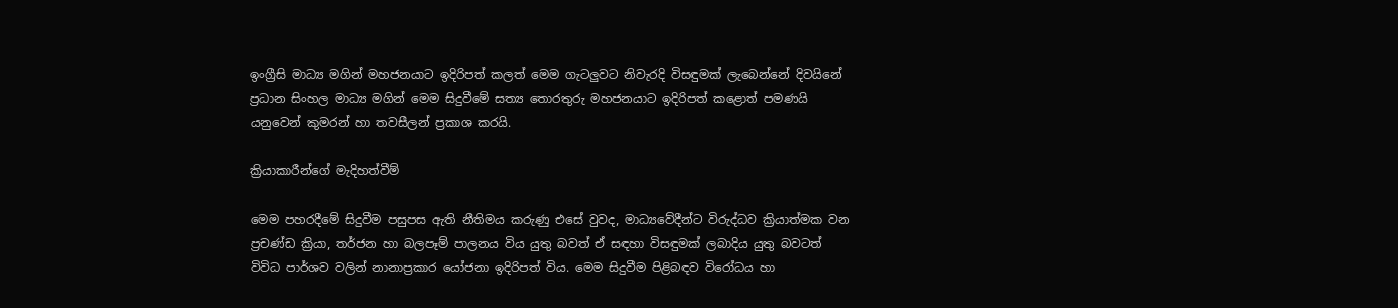ඉංග්‍රීසි මාධ්‍ය මගින් මහජනයාට ඉදිරිපත් කලත් මෙම ගැටලුවට නිවැරදි විසඳුමක් ලැබෙන්නේ දිවයිනේ ප්‍රධාන සිංහල මාධ්‍ය මගින් මෙම සිදුවීමේ සත්‍ය තොරතුරු මහජනයාට ඉදිරිපත් කළොත් පමණයි යනුවෙන් කුමරන් හා තවසීලන් ප්‍රකාශ කරයි.

ක්‍රියාකාරීන්ගේ මැදිහත්වීම්

මෙම පහරදීමේ සිදුවීම පසුපස ඇති නීතිමය කරුණු එසේ වුවද, මාධ්‍යවේදීන්ට විරුද්ධව ක්‍රියාත්මක වන ප්‍රචණ්ඩ ක්‍රියා, තර්ජන හා බලපෑම් පාලනය විය යුතු බවත් ඒ සඳහා විසඳුමක් ලබාදිය යුතු බවටත් විවිධ පාර්ශව වලින් නානාප්‍රකාර යෝජනා ඉදිරිපත් විය. මෙම සිදුවීම පිළිබඳව විරෝධය හා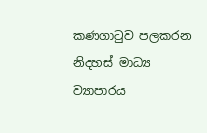කණගාටුව පලකරන නිදහස් මාධ්‍ය ව්‍යාපාරය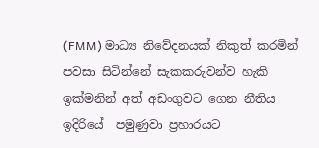(FMM) මාධ්‍ය නිවේදනයක් නිකුත් කරමින් පවසා සිටින්නේ සැකකරුවන්ව හැකි ඉක්මනින් අත් අඩංගුවට ගෙන නීතිය ඉදිරියේ  පමුණුවා ප්‍රහාරයට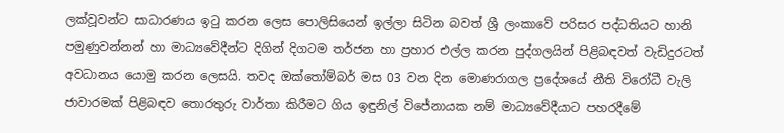ලක්වූවන්ට සාධාරණය ඉටු කරන ලෙස පොලිසියෙන් ඉල්ලා සිටින බවත් ශ්‍රී ලංකාවේ පරිසර පද්ධතියට හානි පමුණුවන්නන් හා මාධ්‍යවේදීන්ට දිගින් දිගටම තර්ජන හා ප්‍රහාර එල්ල කරන පුද්ගලයින් පිළිබඳවත් වැඩිදුරටත් අවධානය යොමු කරන ලෙසයි. තවද ඔක්තෝම්බර් මස 03 වන දින මොණරාගල ප්‍රදේශයේ නීති විරෝධී වැලි ජාවාරමක් පිළිබඳව තොරතුරු වාර්තා කිරීමට ගිය ඉඳුනිල් විජේනායක නම් මාධ්‍යවේදීයාට පහරදීමේ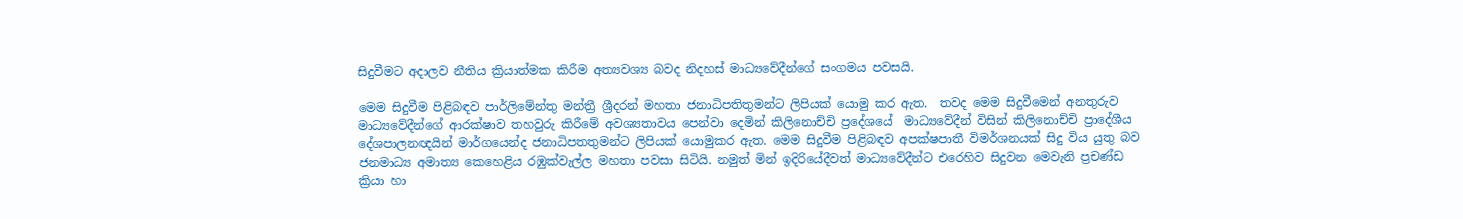සිදුවීමට අදාලව නීතිය ක්‍රියාත්මක කිරීම අත්‍යවශ්‍ය බවද නිදහස් මාධ්‍යවේදීන්ගේ සංගමය පවසයි.

මෙම සිදුවීම පිළිබඳව පාර්ලිමේන්තු මන්ත්‍රී ශ්‍රීදරන් මහතා ජනාධිපතිතුමන්ට ලිපියක් යොමු කර ඇත.  තවද මෙම සිදුවීමෙන් අනතුරුව මාධ්‍යවේදීන්ගේ ආරක්ෂාව තහවුරු කිරීමේ අවශ්‍යතාවය පෙන්වා දෙමින් කිලිනොච්චි ප්‍රදේශයේ  මාධ්‍යවේදීන් විසින් කිලිනොච්චි ප්‍රාදේශීය දේශපාලනඥයින් මාර්ගයෙන්ද ජනාධිපතතුමන්ට ලිපියක් යොමුකර ඇත. මෙම සිදුවීම පිළිබඳව අපක්ෂපාතී විමර්ශනයක් සිදු විය යුතු බව ජනමාධ්‍ය අමාත්‍ය කෙහෙළිය රඹුක්වැල්ල මහතා පවසා සිටියි. නමුත් මින් ඉදිරියේදීවත් මාධ්‍යවේදීන්ට එරෙහිව සිදුවන මෙවැනි ප්‍රචණ්ඩ ක්‍රියා හා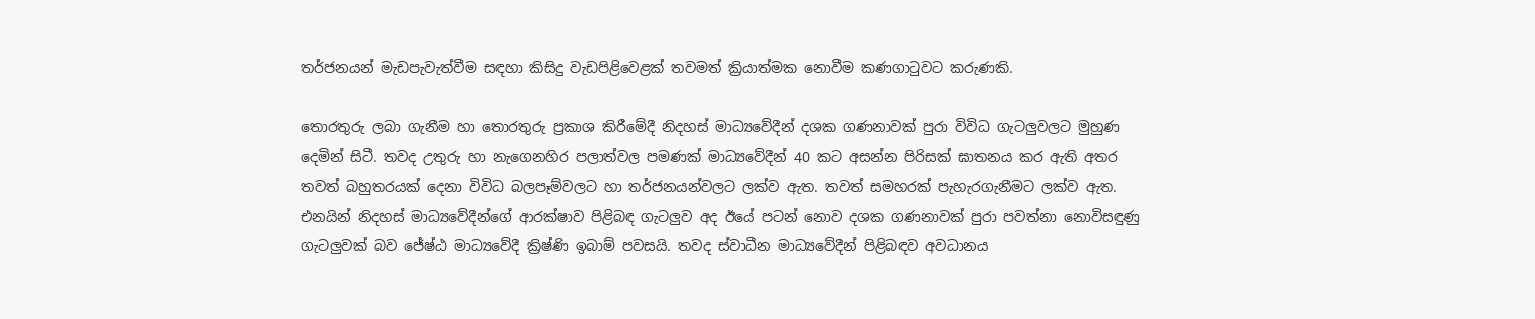තර්ජනයන් මැඩපැවැත්වීම සඳහා කිසිදු වැඩපිළිවෙළක් තවමත් ක්‍රියාත්මක නොවීම කණගාටුවට කරුණකි.

තොරතුරු ලබා ගැනීම හා තොරතුරු ප්‍රකාශ කිරීමේදී නිදහස් මාධ්‍යවේදීන් දශක ගණනාවක් පුරා විවිධ ගැටලුවලට මුහුණ දෙමින් සිටී. තවද උතුරු හා නැගෙනහිර පලාත්වල පමණක් මාධ්‍යවේදීන් 40 කට අසන්න පිරිසක් ඝාතනය කර ඇති අතර තවත් බහුතරයක් දෙනා විවිධ බලපෑම්වලට හා තර්ජනයන්වලට ලක්ව ඇත. තවත් සමහරක් පැහැරගැනීමට ලක්ව ඇත. එනයින් නිදහස් මාධ්‍යවේදීන්ගේ ආරක්ෂාව පිළිබඳ ගැටලුව අද ඊයේ පටන් නොව දශක ගණනාවක් පුරා පවත්නා නොවිසඳුණු ගැටලුවක් බව ජේෂ්ඨ මාධ්‍යවේදී ක්‍රිෂ්ණි ඉබාම් පවසයි. තවද ස්වාධීන මාධ්‍යවේදීන් පිළිබඳව අවධානය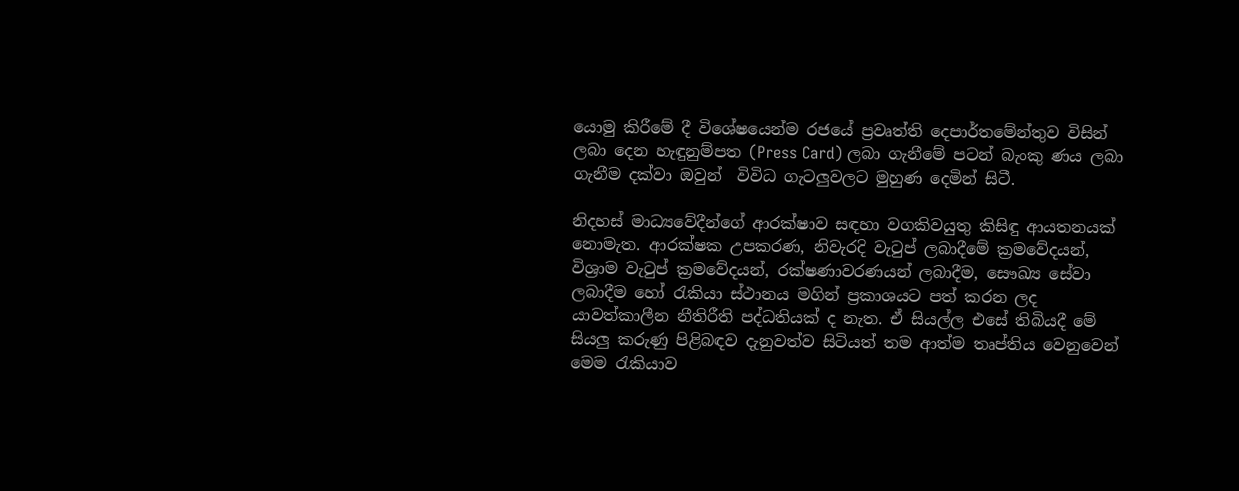යොමු කිරීමේ දී විශේෂයෙන්ම රජයේ ප්‍රවෘත්ති දෙපාර්තමේන්තුව විසින් ලබා දෙන හැඳුනුම්පත (Press Card) ලබා ගැනීමේ පටන් බැංකු ණය ලබා ගැනීම දක්වා ඔවුන්  විවිධ ගැටලුවලට මුහුණ දෙමින් සිටී.

නිදහස් මාධ්‍යවේදීන්ගේ ආරක්ෂාව සඳහා වගකිවයුතු කිසිඳු ආයතනයක් නොමැත. ආරක්ෂක උපකරණ, නිවැරදි වැටුප් ලබාදීමේ ක්‍රමවේදයන්, විශ්‍රාම වැටුප් ක්‍රමවේදයන්, රක්ෂණාවරණයන් ලබාදීම, සෞඛ්‍ය සේවා ලබාදීම හෝ රැකියා ස්ථානය මගින් ප්‍රකාශයට පත් කරන ලද යාවත්කාලීන නීතිරීති පද්ධතියක් ද නැත. ඒ සියල්ල එසේ තිබියදී මේ සියලු කරුණු පිළිබඳව දැනුවත්ව සිටියත් තම ආත්ම තෘප්තිය වෙනුවෙන් මෙම රැකියාව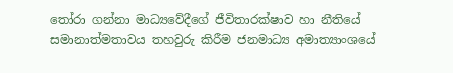තෝරා ගන්නා මාධ්‍යවේදීගේ ජීවිතාරක්ෂාව හා නීතියේ සමානාත්මතාවය තහවුරු කිරීම ජනමාධ්‍ය අමාත්‍යාංශයේ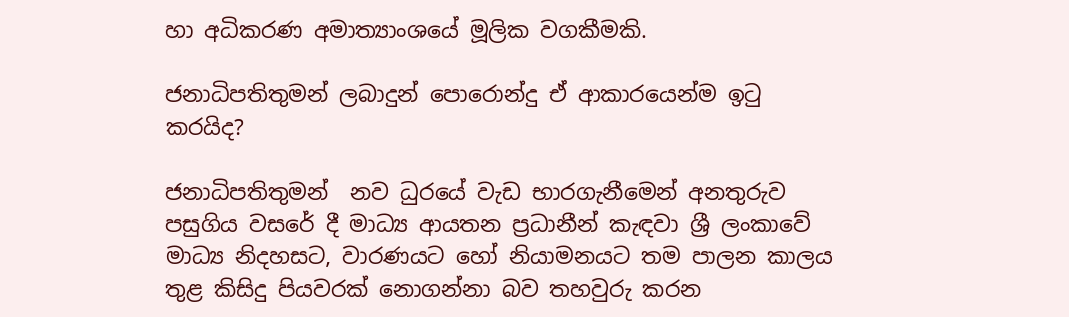හා අධිකරණ අමාත්‍යාංශයේ මූලික වගකීමකි.

ජනාධිපතිතුමන් ලබාදුන් පොරොන්දු ඒ ආකාරයෙන්ම ඉටු කරයිද?

ජනාධිපතිතුමන්  නව ධුරයේ වැඩ භාරගැනීමෙන් අනතුරුව පසුගිය වසරේ දී මාධ්‍ය ආයතන ප්‍රධානීන් කැඳවා ශ්‍රී ලංකාවේ මාධ්‍ය නිදහසට, වාරණයට හෝ නියාමනයට තම පාලන කාලය තුළ කිසිදු පියවරක් නොගන්නා බව තහවුරු කරන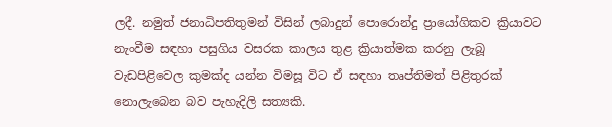ලදී. නමුත් ජනාධිපතිතුමන් විසින් ලබාදුන් පොරොන්දු ප්‍රායෝගිකව ක්‍රියාවට නැංවීම සඳහා පසුගිය වසරක කාලය තුළ ක්‍රියාත්මක කරනු ලැබූ වැඩපිළිවෙල කුමක්ද යන්න විමසූ විට ඒ සඳහා තෘප්තිමත් පිළිතුරක් නොලැබෙන බව පැහැදිලි සත්‍යකි.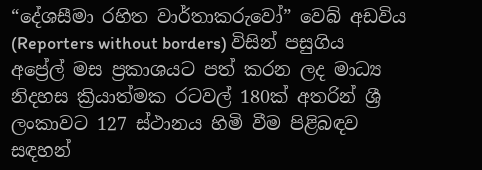“දේශසීමා රහිත වාර්තාකරුවෝ” වෙබ් අඩවිය (Reporters without borders) විසින් පසුගිය අප්‍රේල් මස ප්‍රකාශයට පත් කරන ලද මාධ්‍ය නිදහස ක්‍රියාත්මක රටවල් 180ක් අතරින් ශ්‍රී ලංකාවට 127 ස්ථානය හිමි වීම පිළිබඳව සඳහන්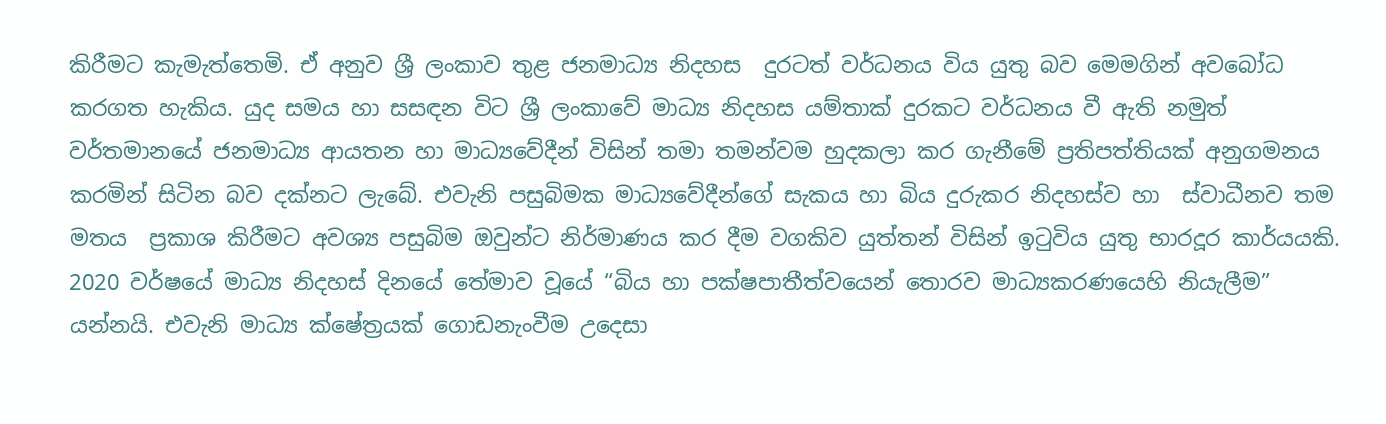කිරීමට කැමැත්තෙමි. ඒ අනුව ශ්‍රී ලංකාව තුළ ජනමාධ්‍ය නිදහස  දුරටත් වර්ධනය විය යුතු බව මෙමගින් අවබෝධ කරගත හැකිය. යුද සමය හා සසඳන විට ශ්‍රී ලංකාවේ මාධ්‍ය නිදහස යම්තාක් දුරකට වර්ධනය වී ඇති නමුත් වර්තමානයේ ජනමාධ්‍ය ආයතන හා මාධ්‍යවේදීන් විසින් තමා තමන්වම හුදකලා කර ගැනීමේ ප්‍රතිපත්තියක් අනුගමනය කරමින් සිටින බව දක්නට ලැබේ. එවැනි පසුබිමක මාධ්‍යවේදීන්ගේ සැකය හා බිය දුරුකර නිදහස්ව හා  ස්වාධීනව තම මතය  ප්‍රකාශ කිරීමට අවශ්‍ය පසුබිම ඔවුන්ට නිර්මාණය කර දීම වගකිව යුත්තන් විසින් ඉටුවිය යුතු භාරදූර කාර්යයකි. 2020 වර්ෂයේ මාධ්‍ය නිදහස් දිනයේ තේමාව වූයේ “බිය හා පක්ෂපාතීත්වයෙන් තොරව මාධ්‍යකරණයෙහි නියැලීම” යන්නයි. එවැනි මාධ්‍ය ක්ෂේත්‍රයක් ගොඩනැංවීම උදෙසා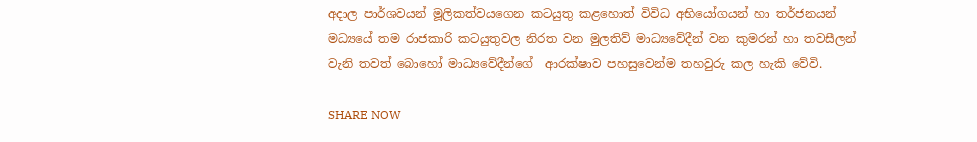අදාල පාර්ශවයන් මූලිකත්වයගෙන කටයුතු කළහොත් විවිධ අභියෝගයන් හා තර්ජනයන් මධ්‍යයේ තම රාජකාරි කටයුතුවල නිරත වන මුලතිව් මාධ්‍යවේදීන් වන කුමරන් හා තවසීලන් වැනි තවත් බොහෝ මාධ්‍යවේදීන්ගේ  ආරක්ෂාව පහසුවෙන්ම තහවුරු කල හැකි වේවි.

SHARE NOW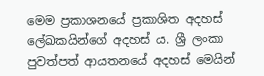මෙම ප්‍රකාශනයේ ප්‍රකාශිත අදහස් ලේඛකයින්ගේ අදහස් ය. ශ්‍රී ලංකා පුවත්පත් ආයතනයේ අදහස් මෙයින්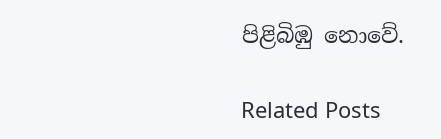පිළිබිඹු නොවේ.

Related Posts